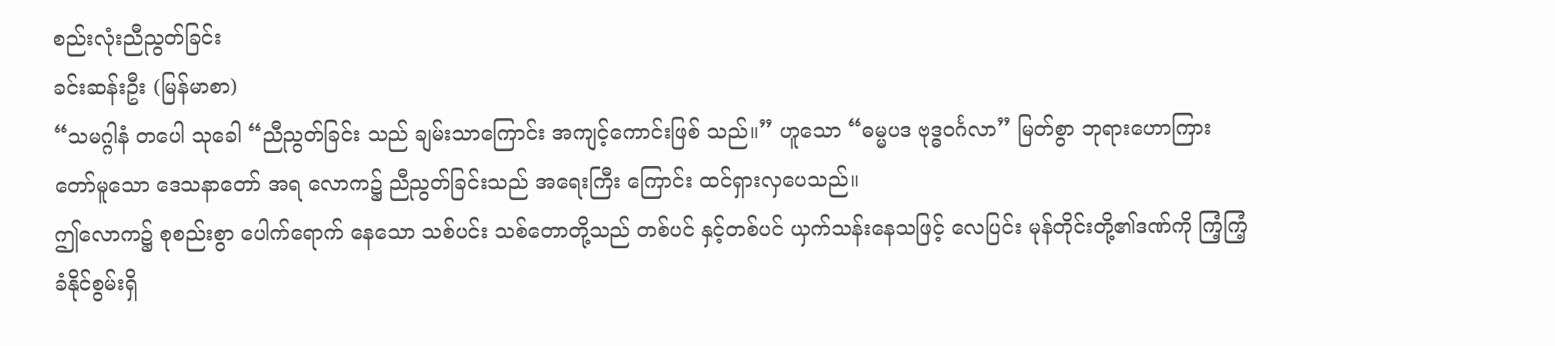စည်းလုံးညီညွတ်ခြင်း
ခင်းဆန်းဦး (မြန်မာစာ)
“သမဂ္ဂါနံ တပေါ သုခေါ “ညီညွတ်ခြင်း သည် ချမ်းသာကြောင်း အကျင့်ကောင်းဖြစ် သည်။” ဟူသော “ဓမ္မပဒ ဗုဒ္ဓဝင်္ဂလာ” မြတ်စွာ ဘုရားဟောကြားတော်မူသော ဒေသနာတော် အရ လောက၌ ညီညွတ်ခြင်းသည် အရေးကြီး ကြောင်း ထင်ရှားလှပေသည်။
ဤလောက၌ စုစည်းစွာ ပေါက်ရောက် နေသော သစ်ပင်း သစ်တောတို့သည် တစ်ပင် နှင့်တစ်ပင် ယှက်သန်းနေသဖြင့် လေပြင်း မုန်တိုင်းတို့၏ဒဏ်ကို ကြံ့ကြံ့ခံနိုင်စွမ်းရှိ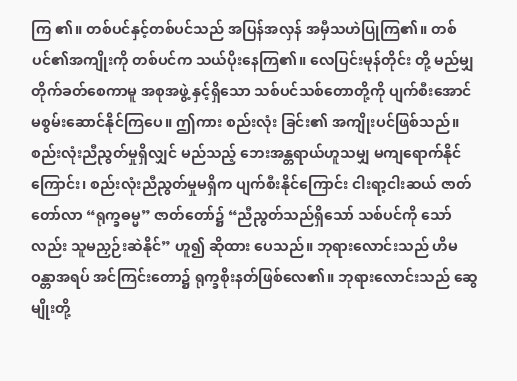ကြ ၏။ တစ်ပင်နှင့်တစ်ပင်သည် အပြန်အလှန် အမှီသဟဲပြုကြ၏။ တစ်ပင်၏အကျိုးကို တစ်ပင်က သယ်ပိုးနေကြ၏။ လေပြင်းမုန်တိုင်း တို့ မည်မျှတိုက်ခတ်စေကာမူ အစုအဖွဲ့ နှင့်ရှိသော သစ်ပင်သစ်တောတို့ကို ပျက်စီးအောင် မစွမ်းဆောင်နိုင်ကြပေ။ ဤကား စည်းလုံး ခြင်း၏ အကျိုးပင်ဖြစ်သည်။
စည်းလုံးညီညွတ်မှုရှိလျှင် မည်သည့် ဘေးအန္တရာယ်ဟူသမျှ မကျရောက်နိုင်ကြောင်း၊ စည်းလုံးညီညွတ်မှုမရှိက ပျက်စီးနိုင်ကြောင်း ငါးရာ့ငါးဆယ် ဇာတ်တော်လာ “ရုက္ခဓမ္မ” ဇာတ်တော်၌ “ညီညွတ်သည်ရှိသော် သစ်ပင်ကို သော်လည်း သူမညှဉ်းဆဲနိုင်” ဟူ၍ ဆိုထား ပေသည်။ ဘုရားလောင်းသည် ဟိမဝန္တာအရပ် အင်ကြင်းတော၌ ရုက္ခစိုးနတ်ဖြစ်လေ၏။ ဘုရားလောင်းသည် ဆွေမျိုးတို့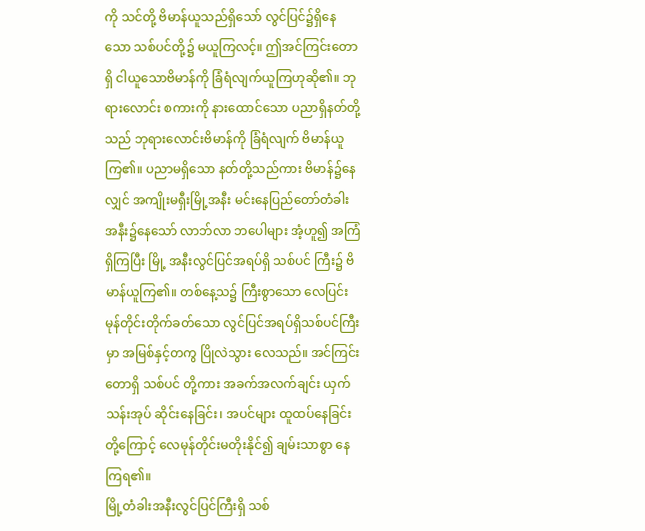ကို သင်တို့ ဗိမာန်ယူသည်ရှိသော် လွင်ပြင်၌ရှိနေသော သစ်ပင်တို့၌ မယူကြလင့်။ ဤအင်ကြင်းတောရှိ ငါယူသောဗိမာန်ကို ခြံရံလျက်ယူကြဟုဆို၏။ ဘုရားလောင်း စကားကို နားထောင်သော ပညာရှိနတ်တို့သည် ဘုရားလောင်းဗိမာန်ကို ခြံရံလျက် ဗိမာန်ယူကြ၏။ ပညာမရှိသော နတ်တို့သည်ကား ဗိမာန်၌နေလျှင် အကျိုးမရှီးမြို့အနီး မင်းနေပြည်တော်တံခါး အနီး၌နေသော် လာဘ်လာ ဘပေါများ အံ့ဟူ၍ အကြံရှိကြပြီး မြို့ အနီးလွင်ပြင်အရပ်ရှိ သစ်ပင် ကြီး၌ ဗိမာန်ယူကြ၏။ တစ်နေ့သ၌ ကြီးစွာသော လေပြင်းမုန်တိုင်းတိုက်ခတ်သော လွင်ပြင်အရပ်ရှိသစ်ပင်ကြီးမှာ အမြစ်နှင့်တကွ ပြိုလဲသွား လေသည်။ အင်ကြင်းတောရှိ သစ်ပင် တို့ကား အခက်အလက်ချင်း ယှက်သန်းအုပ် ဆိုင်းနေခြင်း၊ အပင်များ ထူထပ်နေခြင်းတို့ကြောင့် လေမုန်တိုင်းမတိုးနိုင်၍ ချမ်းသာစွာ နေကြရ၏။
မြို့တံခါးအနီးလွင်ပြင်ကြီးရှိ သစ်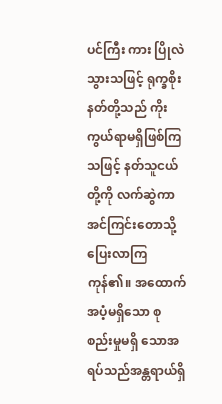ပင်ကြီး ကား ပြိုလဲသွားသဖြင့် ရုက္ခစိုးနတ်တို့သည် ကိုးကွယ်ရာမရှိဖြစ်ကြသဖြင့် နတ်သူငယ်တို့ကို လက်ဆွဲကာ အင်ကြင်းတောသို့ ပြေးလာကြ ကုန်၏။ အထောက်အပံ့မရှိသော စုစည်းမှုမရှိ သောအရပ်သည်အန္တရာယ်ရှိ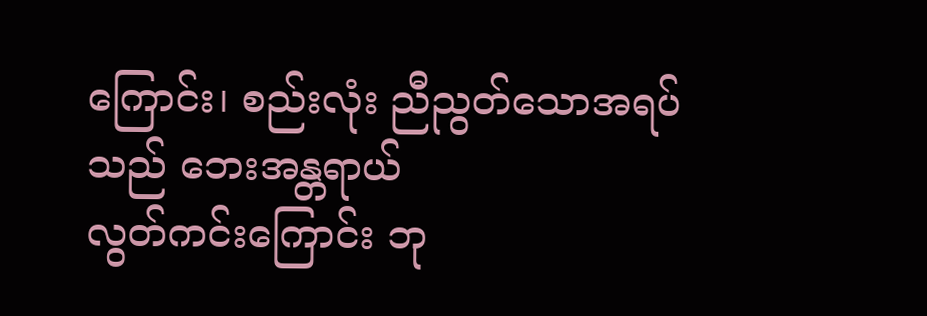ကြောင်း၊ စည်းလုံး ညီညွတ်သောအရပ်သည် ဘေးအန္တရာယ်
လွတ်ကင်းကြောင်း ဘု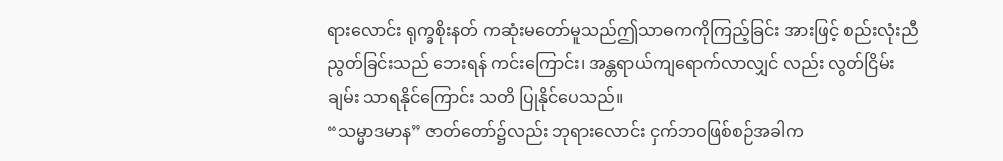ရားလောင်း ရုက္ခစိုးနတ် ကဆုံးမတော်မူသည်ဤသာဓကကိုကြည့်ခြင်း အားဖြင့် စည်းလုံးညီညွတ်ခြင်းသည် ဘေးရန် ကင်းကြောင်း၊ အန္တရာယ်ကျရောက်လာလျှင် လည်း လွတ်ငြိမ်းချမ်း သာရနိုင်ကြောင်း သတိ ပြုနိုင်ပေသည်။
“သမ္မာဒမာန” ဇာတ်တော်၌လည်း ဘုရားလောင်း ငှက်ဘဝဖြစ်စဉ်အခါက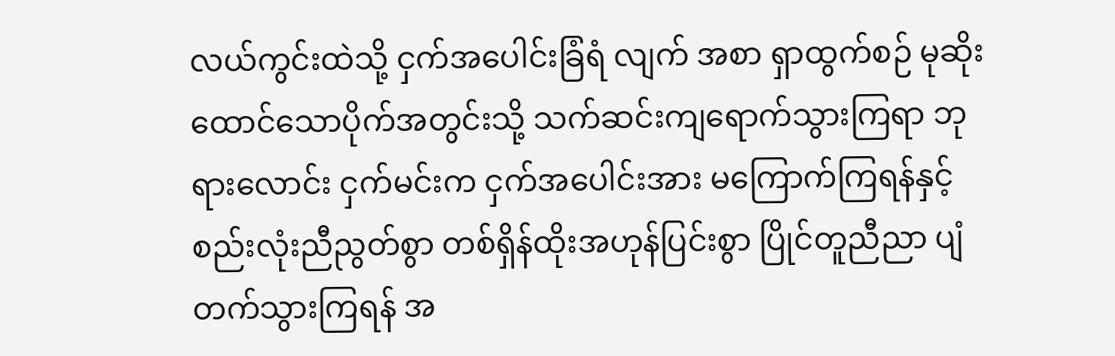လယ်ကွင်းထဲသို့ ငှက်အပေါင်းခြံရံ လျက် အစာ ရှာထွက်စဉ် မုဆိုးထောင်သောပိုက်အတွင်းသို့ သက်ဆင်းကျရောက်သွားကြရာ ဘုရားလောင်း ငှက်မင်းက ငှက်အပေါင်းအား မကြောက်ကြရန်နှင့် စည်းလုံးညီညွတ်စွာ တစ်ရှိန်ထိုးအဟုန်ပြင်းစွာ ပြိုင်တူညီညာ ပျံတက်သွားကြရန် အ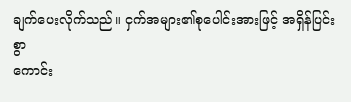ချက်ပေးလိုက်သည်။ ငှက်အများ၏စုပေါင်းအားဖြင့် အရှိန်ပြင်းစွာ
ကောင်း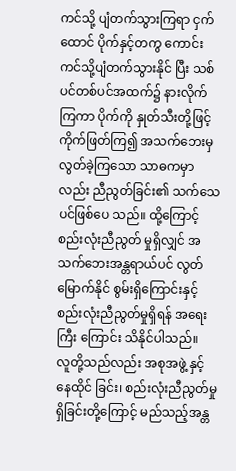ကင်သို့ ပျံတက်သွားကြရာ ငှက်ထောင် ပိုက်နှင့်တကွ ကောင်းကင်သို့ပျံတက်သွားနိုင် ပြီး သစ်ပင်တစ်ပင်အထက်၌ နားလိုက်ကြကာ ပိုက်ကို နှုတ်သီးတို့ဖြင့် ကိုက်ဖြတ်ကြ၍ အသက်ဘေးမှ လွတ်ခဲ့ကြသော သာဓကမှာ လည်း ညီညွတ်ခြင်း၏ သက်သေပင်ဖြစ်ပေ သည်။ ထို့ကြောင့် စည်းလုံးညီညွတ် မှုရှိလျှင် အသက်ဘေးအန္တရာယ်ပင် လွတ်မြောက်နိုင် စွမ်းရှိကြောင်းနှင့် စည်းလုံးညီညွတ်မှုရှိရန် အရေးကြီး ကြောင်း သိနိုင်ပါသည်။
လူတို့သည်လည်း အစုအဖွဲ့ နှင့် နေထိုင် ခြင်း၊ စည်းလုံးညီညွတ်မှုရှိခြင်းတို့ကြောင့် မည်သည့်အန္တ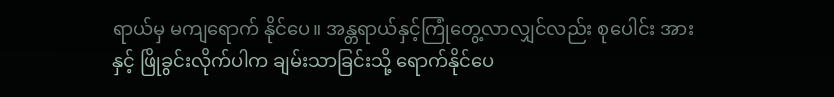ရာယ်မှ မကျရောက် နိုင်ပေ။ အန္တရာယ်နှင့်ကြုံတွေ့လာလျှင်လည်း စုပေါင်း အားနှင့် ဖြိုခွင်းလိုက်ပါက ချမ်းသာခြင်းသို့ ရောက်နိုင်ပေ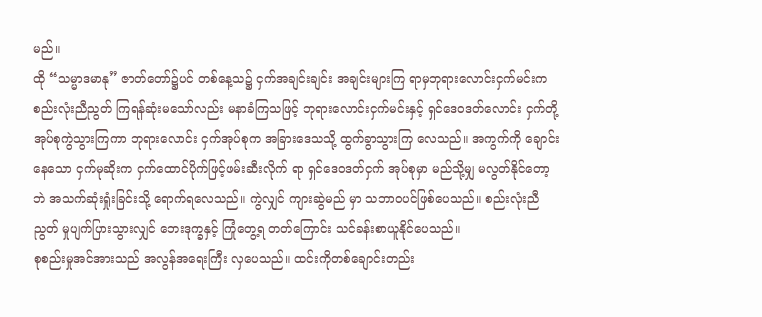မည်။
ထို “သမ္မာဒမာနု” ဇာတ်တော်၌ပင် တစ်နေ့သ၌ ငှက်အချင်းချင်း အချင်းများကြ ရာမှဘုရားလောင်းငှက်မင်းက စည်းလုံးညီညွတ် ကြရန်ဆုံးမသော်လည်း မနာခံကြသဖြင့် ဘုရားလောင်းငှက်မင်းနှင့် ရှင်ဒေဝဒတ်လောင်း ငှက်တို့ အုပ်စုကွဲသွားကြကာ ဘုရားလောင်း ငှက်အုပ်စုက အခြားဒေသသို့ ထွက်ခွာသွားကြ လေသည်။ အကွက်ကို ချောင်းနေသော ငှက်မုဆိုးက ငှက်ထောင်ပိုက်ဖြင့်ဖမ်းဆီးလိုက် ရာ ရှင်ဒေဝဒတ်ငှက် အုပ်စုမှာ မည်သို့မျှ မလွတ်နိုင်တော့ဘဲ အသက်ဆုံးရှုံးခြင်းသို့ ရောက်ရလေသည်။ ကွဲလျှင် ကျားဆွဲမည် မှာ သဘာဝပင်ဖြစ်ပေသည်။ စည်းလုံးညီညွတ် မှုပျက်ပြားသွားလျှင် ဘေးဒုက္ခနှင့် ကြုံတွေ့ရ တတ်ကြောင်း သင်ခန်းစာယူနိုင်ပေသည်။
စုစည်းမှုအင်အားသည် အလွန်အရေးကြီး လှပေသည်။ ထင်းကိုတစ်ချောင်းတည်း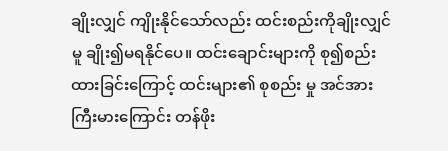ချိုးလျှင် ကျိုးနိုင်သော်လည်း ထင်းစည်းကိုချိုးလျှင်မူ ချိုး၍မရနိုင်ပေ။ ထင်းချောင်းများကို စု၍စည်းထားခြင်းကြောင့် ထင်းများ၏ စုစည်း မှု အင်အားကြီးမားကြောင်း တန်ဖိုး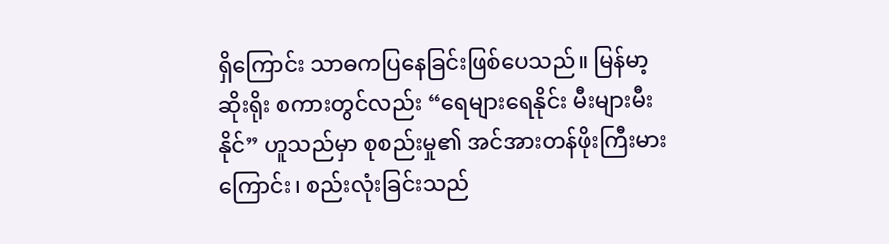ရှိကြောင်း သာဓကပြနေခြင်းဖြစ်ပေသည်။ မြန်မာ့ဆိုးရိုး စကားတွင်လည်း “ရေများရေနိုင်း မီးများမီးနိုင်” ဟူသည်မှာ စုစည်းမှု၏ အင်အားတန်ဖိုးကြီးမား ကြောင်း၊ စည်းလုံးခြင်းသည်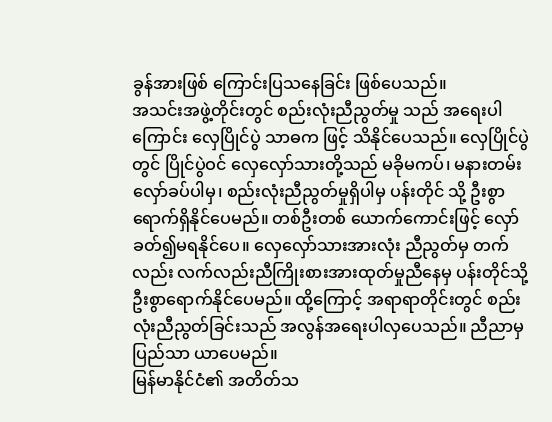ခွန်အားဖြစ် ကြောင်းပြသနေခြင်း ဖြစ်ပေသည်။
အသင်းအဖွဲ့တိုင်းတွင် စည်းလုံးညီညွတ်မှု သည် အရေးပါကြောင်း လှေပြိုင်ပွဲ သာဓက ဖြင့် သိနိုင်ပေသည်။ လှေပြိုင်ပွဲတွင် ပြိုင်ပွဲဝင် လှေလှော်သားတို့သည် မခိုမကပ်၊ မနားတမ်း လှော်ခပ်ပါမှ၊ စည်းလုံးညီညွတ်မှုရှိပါမှ ပန်းတိုင် သို့ ဦးစွာရောက်ရှိနိုင်ပေမည်။ တစ်ဦးတစ် ယောက်ကောင်းဖြင့် လှော်ခတ်၍မရနိုင်ပေ။ လှေလှော်သားအားလုံး ညီညွတ်မှ တက်လည်း လက်လည်းညီကြိုးစားအားထုတ်မှုညီနေမှ ပန်းတိုင်သို့ ဦးစွာရောက်နိုင်ပေမည်။ ထို့ကြောင့် အရာရာတိုင်းတွင် စည်းလုံးညီညွတ်ခြင်းသည် အလွန်အရေးပါလှပေသည်။ ညီညာမှ ပြည်သာ ယာပေမည်။
မြန်မာနိုင်ငံ၏ အတိတ်သ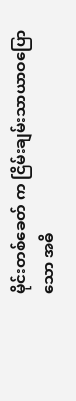မိုင်းတစ်ခေတ် က ငြိမ်းချမ်းသာယာဝပြောသော အဓိ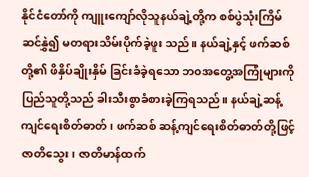နိုင်ငံတော်ကို ကျူးကျော်လိုသူနယ်ချဲ့တို့က စစ်ပွဲသုံးကြိမ်ဆင်နွှဲ၍ မတရားသိမ်းပိုက်ခဲ့ဖူး သည်။ နယ်ချဲ့နှင့် ဖက်ဆစ်တို့၏ ဖိနှိပ်ချိုးနှိမ် ခြင်းခံခဲ့ရသော ဘ၀အတွေ့အကြုံများကို ပြည်သူတို့သည် ခါးသီးစွာခံစားခဲ့ကြရသည်။ နယ်ချဲ့ဆန့်ကျင်ရေးစိတ်ဓာတ်၊ ဖက်ဆစ် ဆန့်ကျင်ရေးစိတ်ဓာတ်တို့ဖြင့် ဇာတိသွေး၊ ဇာတိမာန်ထက်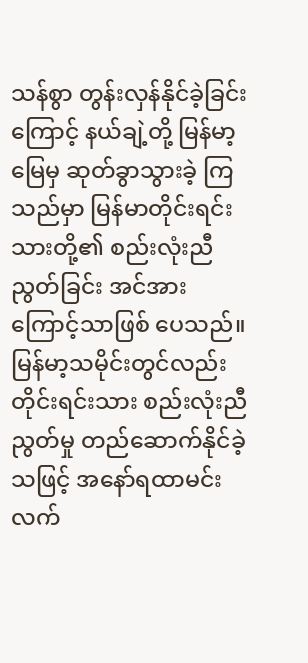သန်စွာ တွန်းလှန်နိုင်ခဲ့ခြင်း ကြောင့် နယ်ချဲ့တို့ မြန်မာ့မြေမှ ဆုတ်ခွာသွားခဲ့ ကြသည်မှာ မြန်မာတိုင်းရင်းသားတို့၏ စည်းလုံးညီညွတ်ခြင်း အင်အားကြောင့်သာဖြစ် ပေသည်။
မြန်မာ့သမိုင်းတွင်လည်း တိုင်းရင်းသား စည်းလုံးညီညွတ်မှု တည်ဆောက်နိုင်ခဲ့သဖြင့် အနော်ရထာမင်း လက်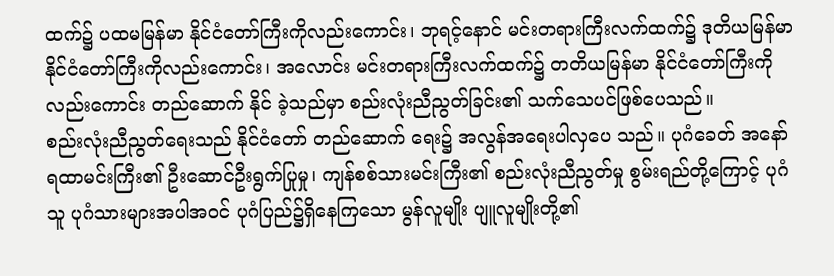ထက်၌ ပထမမြန်မာ နိုင်ငံတော်ကြီးကိုလည်းကောင်း၊ ဘုရင့်နောင် မင်းတရားကြီးလက်ထက်၌ ဒုတိယမြန်မာ နိုင်ငံတော်ကြီးကိုလည်းကောင်း၊ အလောင်း မင်းတရားကြီးလက်ထက်၌ တတိယမြန်မာ နိုင်ငံတော်ကြီးကိုလည်းကောင်း တည်ဆောက် နိုင် ခဲ့သည်မှာ စည်းလုံးညီညွတ်ခြင်း၏ သက်သေပင်ဖြစ်ပေသည်။
စည်းလုံးညီညွတ်ရေးသည် နိုင်ငံတော် တည်ဆောက် ရေး၌ အလွန်အရေးပါလှပေ သည်။ ပုဂံခေတ် အနော်ရထာမင်းကြီး၏ ဦးဆောင်ဦးရွက်ပြုမှု၊ ကျန်စစ်သားမင်းကြီး၏ စည်းလုံးညီညွတ်မှု စွမ်းရည်တို့ကြောင့် ပုဂံသူ ပုဂံသားများအပါအဝင် ပုဂံပြည်၌ရှိနေကြသော မွန်လူမျိုး ပျူလူမျိုးတို့၏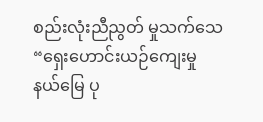စည်းလုံးညီညွတ် မှုသက်သေ “ရှေးဟောင်းယဉ်ကျေးမှု နယ်မြေ ပု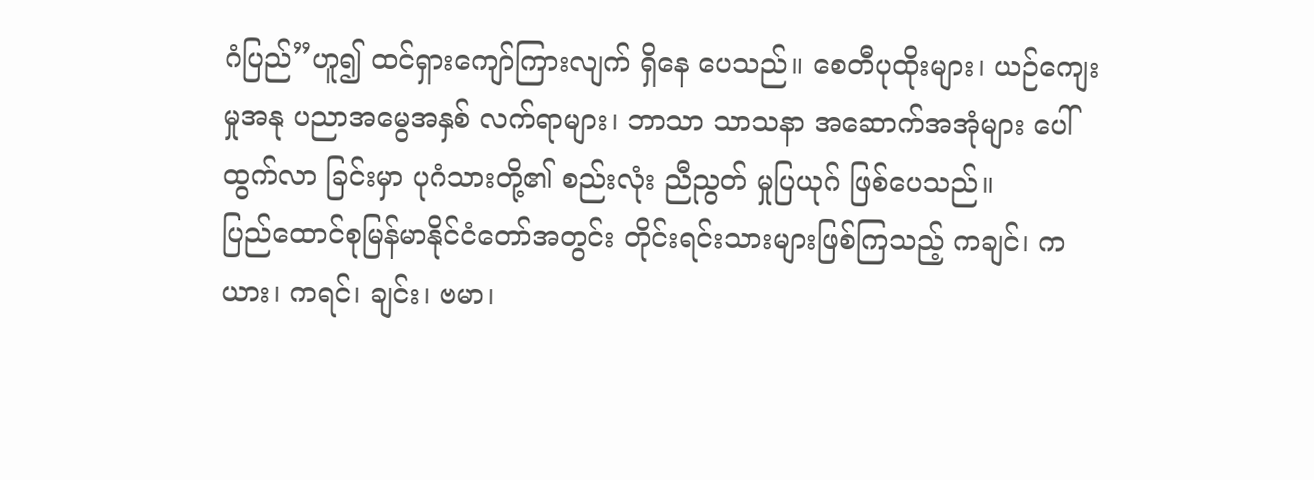ဂံပြည်”ဟူ၍ ထင်ရှားကျော်ကြားလျက် ရှိနေ ပေသည်။ စေတီပုထိုးများ၊ ယဉ်ကျေးမှုအနု ပညာအမွေအနှစ် လက်ရာများ၊ ဘာသာ သာသနာ အဆောက်အအုံများ ပေါ်ထွက်လာ ခြင်းမှာ ပုဂံသားတို့၏ စည်းလုံး ညီညွတ် မှုပြယုဂ် ဖြစ်ပေသည်။
ပြည်ထောင်စုမြန်မာနိုင်ငံတော်အတွင်း တိုင်းရင်းသားများဖြစ်ကြသည့် ကချင်၊ ကယား၊ ကရင်၊ ချင်း၊ ဗမာ၊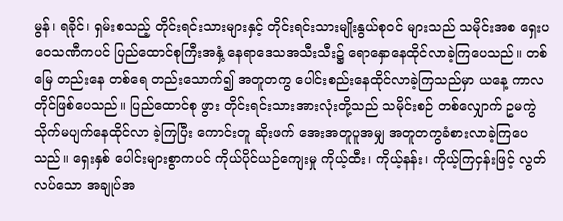မွန်၊ ရခိုင်၊ ရှမ်းစသည့် တိုင်းရင်းသားများနှင့် တိုင်းရင်းသားမျိုးနွယ်စုဝင် များသည် သမိုင်းအစ ရှေးပဝေသဏီကပင် ပြည်ထောင်စုကြီးအနှံ့ နေရာဒေသအသီးသီး၌ ရောနှောနေထိုင်လာခဲ့ကြပေသည်။ တစ်မြေ တည်းနေ တစ်ရေ တည်းသောက်၍ အတူတကွ ပေါင်းစည်းနေထိုင်လာခဲ့ကြသည်မှာ ယနေ့ ကာလတိုင်ဖြစ်ပေသည်။ ပြည်ထောင်စု ဖွား တိုင်းရင်းသားအားလုံးတို့သည် သမိုင်းစဉ် တစ်လျှောက် ဥမကွဲ သိုက်မပျက်နေထိုင်လာ ခဲ့ကြပြီး ကောင်းတူ ဆိုးဖက် အေးအတူပူအမျှ အတူတကွခံစားလာခဲ့ကြပေသည်။ ရှေးနှစ် ပေါင်းများစွာကပင် ကိုယ်ပိုင်ယဉ်ကျေးမှု ကိုယ့်ထီး၊ ကိုယ့်နန်း၊ ကိုယ့်ကြငှန်းဖြင့် လွတ်လပ်သော အချုပ်အ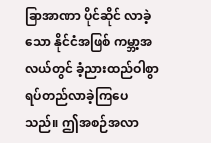ခြာအာဏာ ပိုင်ဆိုင် လာခဲ့သော နိုင်ငံအဖြစ် ကမ္ဘာ့အလယ်တွင် ခံ့ညားထည်ဝါစွာ ရပ်တည်လာခဲ့ကြပေသည်။ ဤအစဉ်အလာ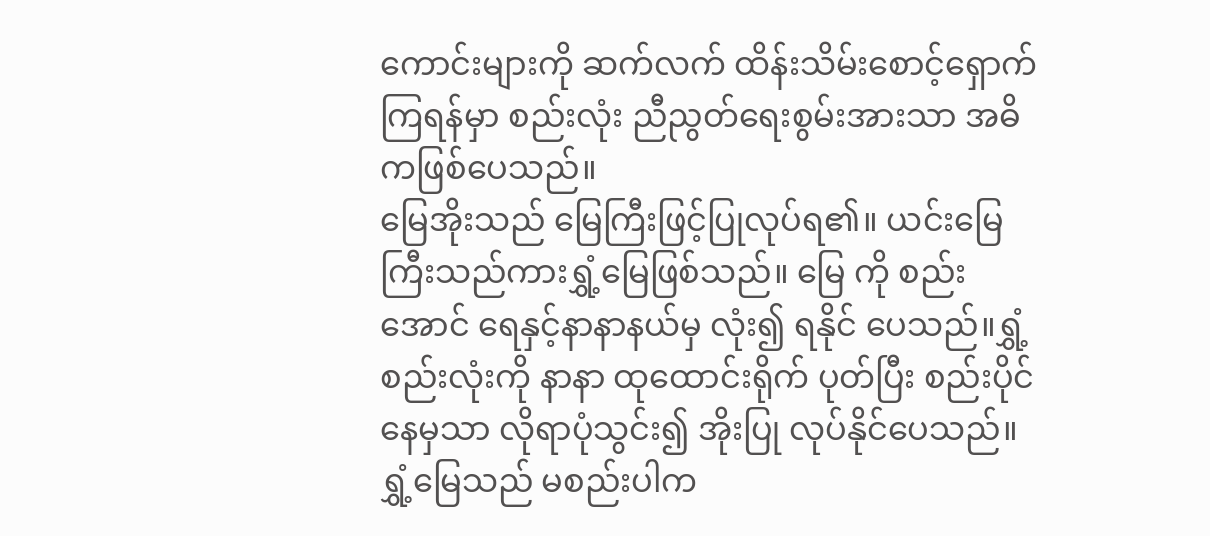ကောင်းများကို ဆက်လက် ထိန်းသိမ်းစောင့်ရှောက်ကြရန်မှာ စည်းလုံး ညီညွတ်ရေးစွမ်းအားသာ အဓိကဖြစ်ပေသည်။
မြေအိုးသည် မြေကြီးဖြင့်ပြုလုပ်ရ၏။ ယင်းမြေကြီးသည်ကားရွှံ့မြေဖြစ်သည်။ မြေ ကို စည်းအောင် ရေနှင့်နာနာနယ်မှ လုံး၍ ရနိုင် ပေသည်။ရွှံ့ စည်းလုံးကို နာနာ ထုထောင်းရိုက် ပုတ်ပြီး စည်းပိုင်နေမှသာ လိုရာပုံသွင်း၍ အိုးပြု လုပ်နိုင်ပေသည်။ ရွှံ့မြေသည် မစည်းပါက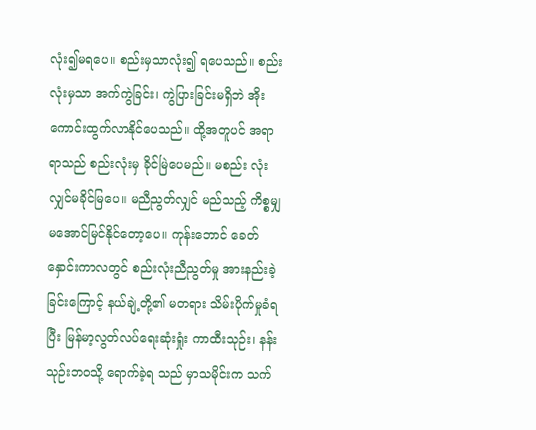လုံး၍မရပေ။ စည်းမှသာလုံး၍ ရပေသည်။ စည်းလုံးမှသာ အက်ကွဲခြင်း၊ ကွဲပြားခြင်းမရှိဘဲ အိုးကောင်းထွက်လာနိုင်ပေသည်။ ထို့အတူပင် အရာရာသည် စည်းလုံးမှ ခိုင်မြဲပေမည်။ မစည်း လုံးလျှင်မခိုင်မြပေ။ မညီညွတ်လျှင် မည်သည့် ကိစ္စမျှ မအောင်မြင်နိုင်တော့ပေ။ ကုန်းဘောင် ခေတ်နှောင်းကာလတွင် စည်းလုံးညီညွတ်မှု အားနည်းခဲ့ခြင်းကြောင့် နယ်ချဲ့တို့၏ မတရား သိမ်းပိုက်မှုခံရပြီး မြန်မာ့လွတ်လပ်ရေးဆုံးရှုံး ကာထီးသုဉ်း၊ နန်းသုဉ်းဘဝသို့ ရောက်ခဲ့ရ သည် မှာသမိုင်းက သက်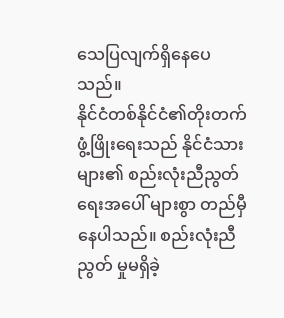သေပြလျက်ရှိနေပေသည်။
နိုင်ငံတစ်နိုင်ငံ၏တိုးတက်ဖွံ့ဖြိုးရေးသည် နိုင်ငံသားများ၏ စည်းလုံးညီညွတ်ရေးအပေါ် များစွာ တည်မှီနေပါသည်။ စည်းလုံးညီညွတ် မှုမရှိခဲ့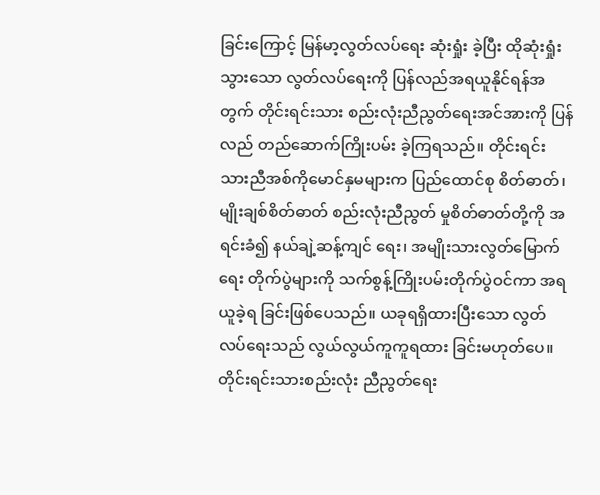ခြင်းကြောင့် မြန်မာ့လွတ်လပ်ရေး ဆုံးရှုံး ခဲ့ပြီး ထိုဆုံးရှုံးသွားသော လွတ်လပ်ရေးကို ပြန်လည်အရယူနိုင်ရန်အတွက် တိုင်းရင်းသား စည်းလုံးညီညွတ်ရေးအင်အားကို ပြန်လည် တည်ဆောက်ကြိုးပမ်း ခဲ့ကြရသည်။ တိုင်းရင်း သားညီအစ်ကိုမောင်နှမများက ပြည်ထောင်စု စိတ်ဓာတ်၊ မျိုးချစ်စိတ်ဓာတ် စည်းလုံးညီညွတ် မှုစိတ်ဓာတ်တို့ကို အရင်းခံ၍ နယ်ချဲ့ဆန့်ကျင် ရေး၊ အမျိုးသားလွတ်မြောက်ရေး တိုက်ပွဲများကို သက်စွန့်ကြိုးပမ်းတိုက်ပွဲဝင်ကာ အရယူခဲ့ရ ခြင်းဖြစ်ပေသည်။ ယခုရရှိထားပြီးသော လွတ်လပ်ရေးသည် လွယ်လွယ်ကူကူရထား ခြင်းမဟုတ်ပေ။ တိုင်းရင်းသားစည်းလုံး ညီညွတ်ရေး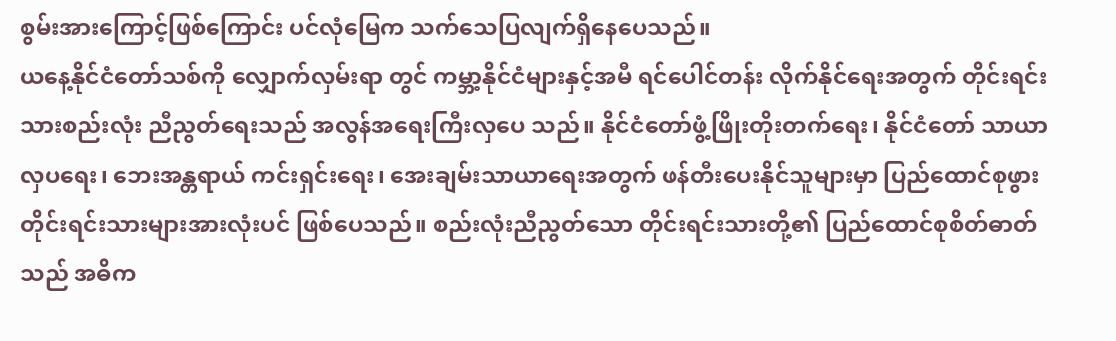စွမ်းအားကြောင့်ဖြစ်ကြောင်း ပင်လုံမြေက သက်သေပြလျက်ရှိနေပေသည်။
ယနေ့နိုင်ငံတော်သစ်ကို လျှောက်လှမ်းရာ တွင် ကမ္ဘာ့နိုင်ငံများနှင့်အမီ ရင်ပေါင်တန်း လိုက်နိုင်ရေးအတွက် တိုင်းရင်းသားစည်းလုံး ညီညွတ်ရေးသည် အလွန်အရေးကြီးလှပေ သည်။ နိုင်ငံတော်ဖွံ့ဖြိုးတိုးတက်ရေး၊ နိုင်ငံတော် သာယာလှပရေး၊ ဘေးအန္တရာယ် ကင်းရှင်းရေး၊ အေးချမ်းသာယာရေးအတွက် ဖန်တီးပေးနိုင်သူများမှာ ပြည်ထောင်စုဖွား တိုင်းရင်းသားများအားလုံးပင် ဖြစ်ပေသည်။ စည်းလုံးညီညွတ်သော တိုင်းရင်းသားတို့၏ ပြည်ထောင်စုစိတ်ဓာတ်သည် အဓိက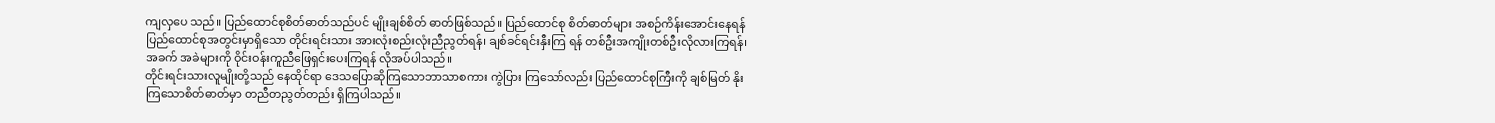ကျလှပေ သည်။ ပြည်ထောင်စုစိတ်ဓာတ်သည်ပင် မျိုးချစ်စိတ် ဓာတ်ဖြစ်သည်။ ပြည်ထောင်စု စိတ်ဓာတ်များ အစဉ်ကိန်းအောင်းနေရန် ပြည်ထောင်စုအတွင်းမှာရှိသော တိုင်းရင်းသား အားလုံးစည်းလုံးညီညွတ်ရန်၊ ချစ်ခင်ရင်းနှီးကြ ရန် တစ်ဦးအကျိုးတစ်ဦးလိုလားကြရန်၊ အခက် အခဲများကို ဝိုင်းဝန်းကူညီဖြေရှင်းပေးကြရန် လိုအပ်ပါသည်။
တိုင်းရင်းသားလူမျိုးတို့သည် နေထိုင်ရာ ဒေသပြောဆိုကြသောဘာသာစကား ကွဲပြား ကြသော်လည်း ပြည်ထောင်စုကြီးကို ချစ်မြတ် နိုးကြသောစိတ်ဓာတ်မှာ တညီတညွတ်တည်း ရှိကြပါသည်။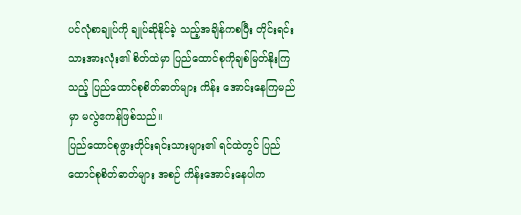ပင်လုံစာချုပ်ကို ချုပ်ဆိုနိုင်ခဲ့ သည့်အချိန်ကစပြီး တိုင်းရင်းသားအားလုံး၏ စိတ်ထဲမှာ ပြည်ထောင်စုကိုချစ်မြတ်နိုးကြ သည့် ပြည်ထောင်စုစိတ်ဓာတ်များ ကိန်း အောင်းနေကြမည်မှာ မလွဲဧကန်ဖြစ်သည်။
ပြည်ထောင်စုဖွားတိုင်းရင်းသားများ၏ ရင်ထဲတွင် ပြည်ထောင်စုစိတ်ဓာတ်များ အစဉ် ကိန်းအောင်းနေပါက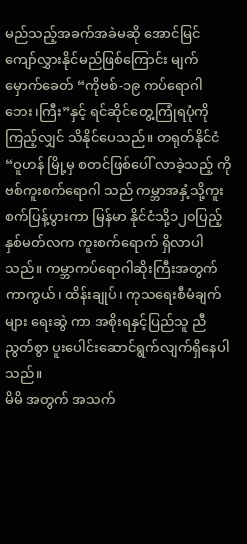မည်သည့်အခက်အခဲမဆို အောင်မြင် ကျော်လွှားနိုင်မည်ဖြစ်ကြောင်း မျက်မှောက်ခေတ် “ကိုဗစ်-၁၉ ကပ်ရောဂါ ဘေး၊ကြီး”နှင့် ရင်ဆိုင်တွေ့ကြုံရပုံကိုကြည့်လျှင် သိနိုင်ပေသည်။ တရုတ်နိုင်ငံ “ဝူဟန် မြို့မှ စတင်ဖြစ်ပေါ် လာခဲ့သည့် ကိုဗစ်ကူးစက်ရောဂါ သည် ကမ္ဘာအနှံ့သို့ကူးစက်ပြန့်ပွားကာ မြန်မာ နိုင်ငံသို့၁၂၀ပြည့်နှစ်မတ်လက ကူးစက်ရောက် ရှိလာပါသည်။ ကမ္ဘာကပ်ရောဂါဆိုးကြီးအတွက် ကာကွယ်၊ ထိန်းချုပ်၊ ကုသရေးစီမံချက်များ ရေးဆွဲ ကာ အစိုးရနှင့်ပြည်သူ ညီညွတ်စွာ ပူးပေါင်းဆောင်ရွက်လျက်ရှိနေပါသည်။
မိမိ အတွက် အသက်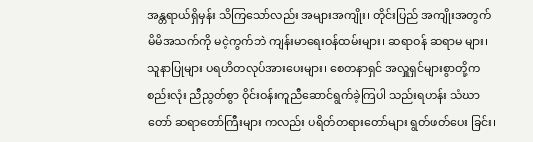အန္တရာယ်ရှိမှန်း သိကြသော်လည်း အများအကျိုး၊ တိုင်းပြည် အကျိုးအတွက် မိမိအသက်ကို မငဲ့ကွက်ဘဲ ကျန်းမာရေးဝန်ထမ်းများ၊ ဆရာဝန် ဆရာမ များ၊ သူနာပြုများ ပရဟိတလုပ်အားပေးများ၊ စေတနာရှင် အလှူရှင်များစွာတို့က စည်းလုံး ညီညွတ်စွာ ဝိုင်းဝန်းကူညီဆောင်ရွက်ခဲ့ကြပါ သည်းရဟန်း သံဃာတော် ဆရာတော်ကြီးများ ကလည်း ပရိတ်တရားတော်များ ရွတ်ဖတ်ပေး ခြင်း၊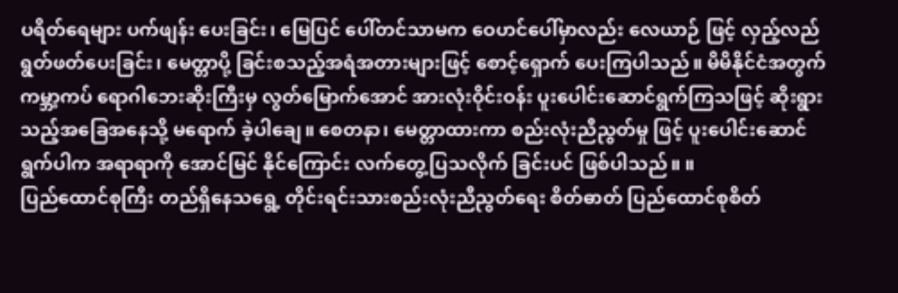ပရိတ်ရေများ ပက်ဖျန်း ပေးခြင်း၊ မြေပြင် ပေါ်တင်သာမက ဝေဟင်ပေါ်မှာလည်း လေယာဉ် ဖြင့် လှည့်လည်ရွတ်ဖတ်ပေးခြင်း၊ မေတ္တာပို့ ခြင်းစသည့်အရံအတားများဖြင့် စောင့်ရှောက် ပေးကြပါသည်။ မိမိနိုင်ငံအတွက် ကမ္ဘာ့ကပ် ရောဂါဘေးဆိုးကြီးမှ လွတ်မြောက်အောင် အားလုံးဝိုင်းဝန်း ပူးပေါင်းဆောင်ရွက်ကြသဖြင့် ဆိုးရွားသည့်အခြေအနေသို့ မရောက် ခဲ့ပါချေ။ စေတနာ၊ မေတ္တာထားကာ စည်းလုံးညီညွတ်မှု ဖြင့် ပူးပေါင်းဆောင်ရွက်ပါက အရာရာကို အောင်မြင် နိုင်ကြောင်း လက်တွေ့ပြသလိုက် ခြင်းပင် ဖြစ်ပါသည်။ ။
ပြည်ထောင်စုကြီး တည်ရှိနေသရွေ့ တိုင်းရင်းသားစည်းလုံးညီညွတ်ရေး စိတ်ဓာတ် ပြည်ထောင်စုစိတ်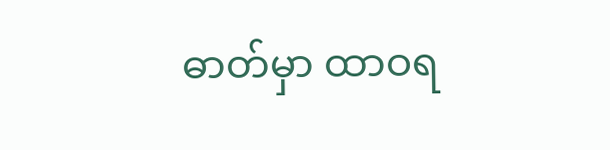ဓာတ်မှာ ထာဝရ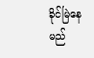ခိုင်မြဲနေ မည်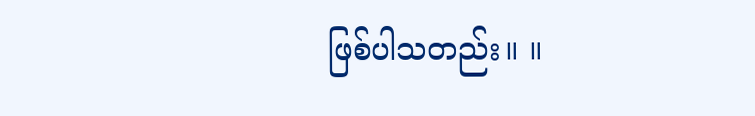ဖြစ်ပါသတည်း။ ။